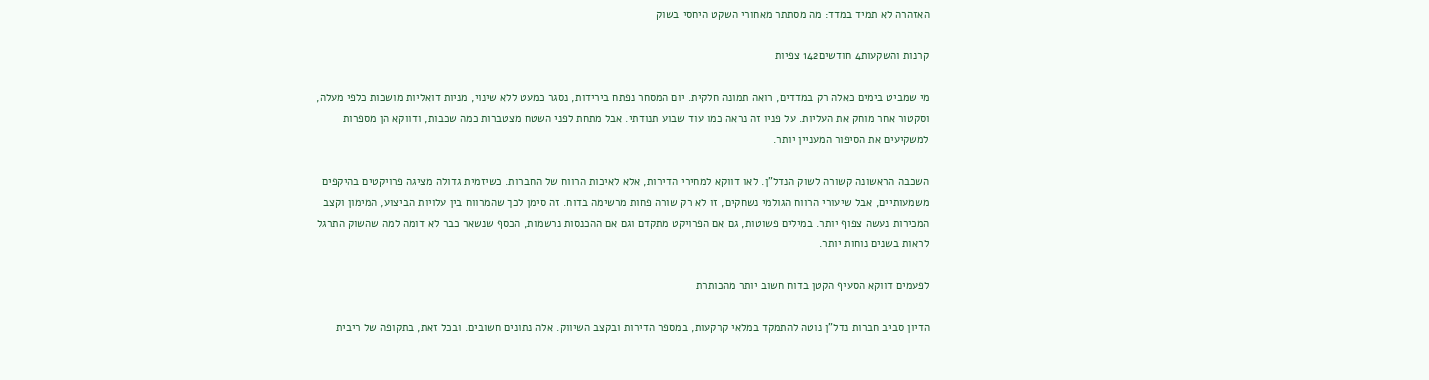האזהרה לא תמיד במדד: מה מסתתר מאחורי השקט היחסי בשוק

קרנות והשקעות4 חודשים142 צפיות

מי שמביט בימים כאלה רק במדדים, רואה תמונה חלקית. יום המסחר נפתח בירידות, נסגר כמעט ללא שינוי, מניות דואליות מושכות כלפי מעלה, וסקטור אחר מוחק את העליות. על פניו זה נראה כמו עוד שבוע תנודתי. אבל מתחת לפני השטח מצטברות כמה שכבות, ודווקא הן מספרות למשקיעים את הסיפור המעניין יותר.

השכבה הראשונה קשורה לשוק הנדל”ן. לאו דווקא למחירי הדירות, אלא לאיכות הרווח של החברות. כשיזמית גדולה מציגה פרויקטים בהיקפים משמעותיים, אבל שיעורי הרווח הגולמי נשחקים, זו לא רק שורה פחות מרשימה בדוח. זה סימן לכך שהמרווח בין עלויות הביצוע, המימון וקצב המכירות נעשה צפוף יותר. במילים פשוטות, גם אם הפרויקט מתקדם וגם אם ההכנסות נרשמות, הכסף שנשאר כבר לא דומה למה שהשוק התרגל לראות בשנים נוחות יותר.

לפעמים דווקא הסעיף הקטן בדוח חשוב יותר מהכותרת

הדיון סביב חברות נדל”ן נוטה להתמקד במלאי קרקעות, במספר הדירות ובקצב השיווק. אלה נתונים חשובים. ובכל זאת, בתקופה של ריבית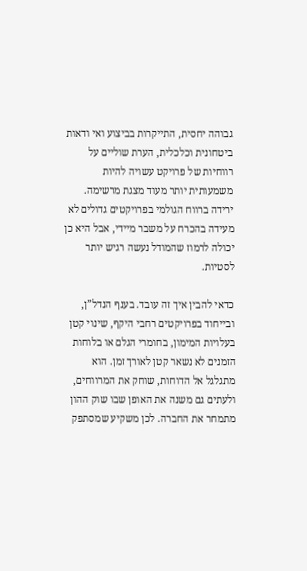גבוהה יחסית, התייקרות בביצוע ואי ודאות ביטחונית וכלכלית, הערת שוליים על רווחיות של פרויקט עשויה להיות משמעותית יותר מעוד מצגת מרשימה. ירידה ברווח הגולמי בפרויקטים גדולים לא מעידה בהכרח על משבר מיידי, אבל היא כן יכולה לרמוז שהמודל נעשה רגיש יותר לסטיות.

כדאי להבין איך זה עובד. בענף הנדל”ן, ובייחוד בפרויקטים רחבי היקף, שינוי קטן בעלויות המימון, בחומרי הגלם או בלוחות הזמנים לא נשאר קטן לאורך זמן. הוא מתגלגל אל הדוחות, שוחק את המרווחים, ולעתים גם משנה את האופן שבו שוק ההון מתמחר את החברה. לכן משקיע שמסתפק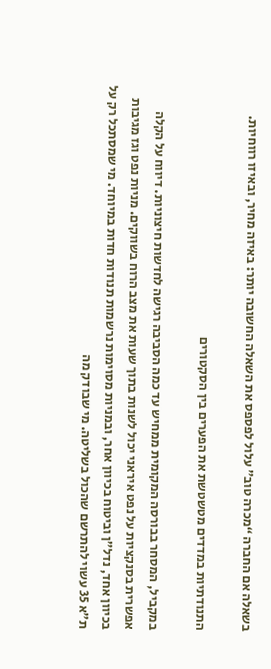בשאלה אם החברה “מכרה טוב” עלול לפספס את השאלה החשובה יותר: באיזה מחיר, ובאיזו רווחיות.

התנודתיות במדדים מטשטשת את הפערים בין הסקטורים

במקביל, המסחר בבורסה המקומית ממחיש עד כמה הסביבה רגישה לחדשות חיצוניות. דיווח על הקלה אפשרית בסנקציות על נפט איראני יכול לשנות בתוך שעות את מצב הרוח בשווקים. מניות נפט וגז מגיבות בכיוון אחד, נדל”ן וביטוח בכיוון אחר, ובמניות מסוימות נרשמות תנודות חדות במיוחד. מי שמסתכל רק על ת”א 35 עשוי להתרשם שהכול בשליטה. מי שבודק מה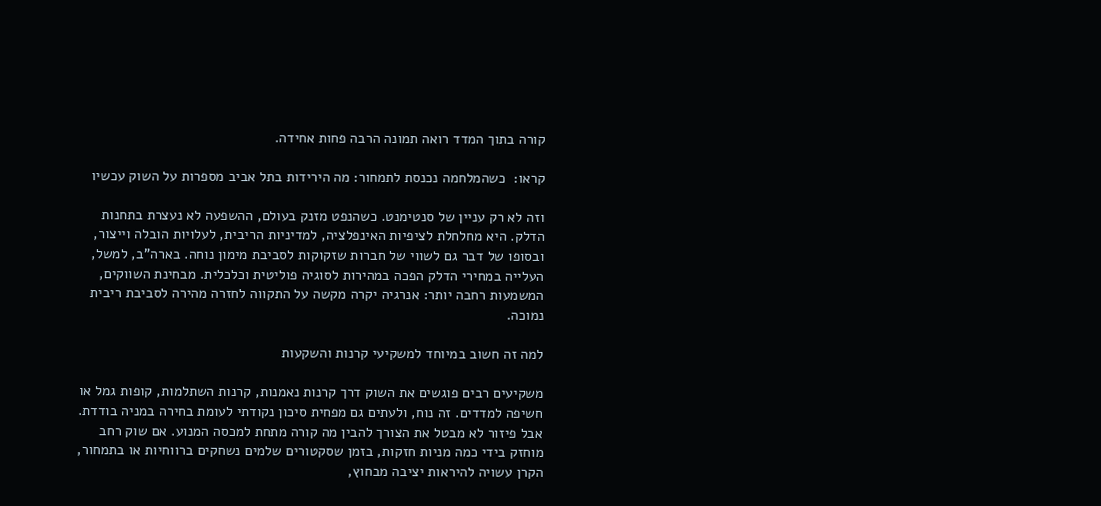קורה בתוך המדד רואה תמונה הרבה פחות אחידה.

קראו:  כשהמלחמה נכנסת לתמחור: מה הירידות בתל אביב מספרות על השוק עכשיו

וזה לא רק עניין של סנטימנט. כשהנפט מזנק בעולם, ההשפעה לא נעצרת בתחנות הדלק. היא מחלחלת לציפיות האינפלציה, למדיניות הריבית, לעלויות הובלה וייצור, ובסופו של דבר גם לשווי של חברות שזקוקות לסביבת מימון נוחה. בארה”ב, למשל, העלייה במחירי הדלק הפכה במהירות לסוגיה פוליטית וכלכלית. מבחינת השווקים, המשמעות רחבה יותר: אנרגיה יקרה מקשה על התקווה לחזרה מהירה לסביבת ריבית נמוכה.

למה זה חשוב במיוחד למשקיעי קרנות והשקעות

משקיעים רבים פוגשים את השוק דרך קרנות נאמנות, קרנות השתלמות, קופות גמל או חשיפה למדדים. זה נוח, ולעתים גם מפחית סיכון נקודתי לעומת בחירה במניה בודדת. אבל פיזור לא מבטל את הצורך להבין מה קורה מתחת למכסה המנוע. אם שוק רחב מוחזק בידי כמה מניות חזקות, בזמן שסקטורים שלמים נשחקים ברווחיות או בתמחור, הקרן עשויה להיראות יציבה מבחוץ,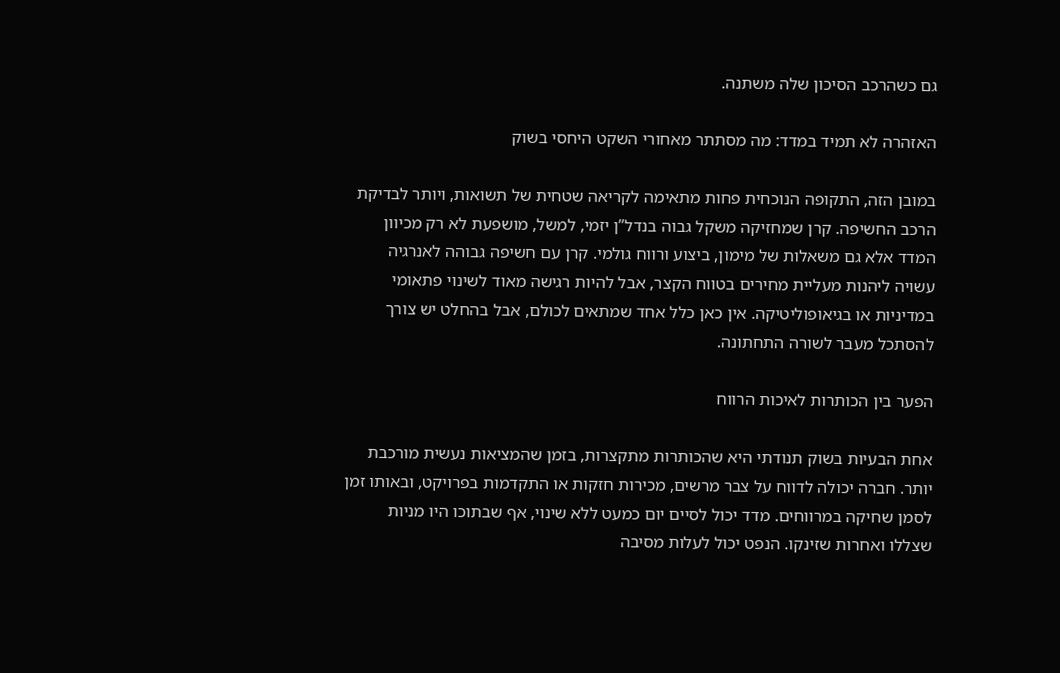גם כשהרכב הסיכון שלה משתנה.

האזהרה לא תמיד במדד: מה מסתתר מאחורי השקט היחסי בשוק

במובן הזה, התקופה הנוכחית פחות מתאימה לקריאה שטחית של תשואות, ויותר לבדיקת הרכב החשיפה. קרן שמחזיקה משקל גבוה בנדל”ן יזמי, למשל, מושפעת לא רק מכיוון המדד אלא גם משאלות של מימון, ביצוע ורווח גולמי. קרן עם חשיפה גבוהה לאנרגיה עשויה ליהנות מעליית מחירים בטווח הקצר, אבל להיות רגישה מאוד לשינוי פתאומי במדיניות או בגיאופוליטיקה. אין כאן כלל אחד שמתאים לכולם, אבל בהחלט יש צורך להסתכל מעבר לשורה התחתונה.

הפער בין הכותרות לאיכות הרווח

אחת הבעיות בשוק תנודתי היא שהכותרות מתקצרות, בזמן שהמציאות נעשית מורכבת יותר. חברה יכולה לדווח על צבר מרשים, מכירות חזקות או התקדמות בפרויקט, ובאותו זמן לסמן שחיקה במרווחים. מדד יכול לסיים יום כמעט ללא שינוי, אף שבתוכו היו מניות שצללו ואחרות שזינקו. הנפט יכול לעלות מסיבה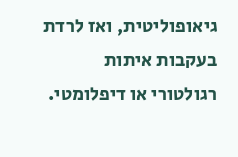גיאופוליטית, ואז לרדת בעקבות איתות רגולטורי או דיפלומטי.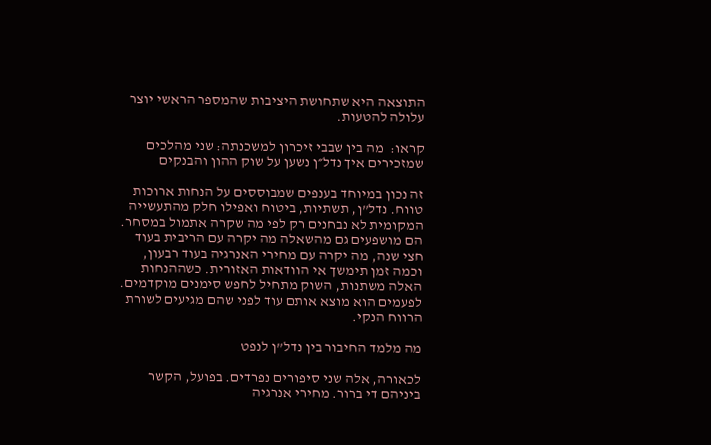התוצאה היא שתחושת היציבות שהמספר הראשי יוצר עלולה להטעות.

קראו:  מה בין שבבי זיכרון למשכנתה: שני מהלכים שמזכירים איך נדל״ן נשען על שוק ההון והבנקים

זה נכון במיוחד בענפים שמבוססים על הנחות ארוכות טווח. נדל”ן, תשתיות, ביטוח ואפילו חלק מהתעשייה המקומית לא נבחנים רק לפי מה שקרה אתמול במסחר. הם מושפעים גם מהשאלה מה יקרה עם הריבית בעוד חצי שנה, מה יקרה עם מחירי האנרגיה בעוד רבעון, וכמה זמן תימשך אי הוודאות האזורית. כשההנחות האלה משתנות, השוק מתחיל לחפש סימנים מוקדמים. לפעמים הוא מוצא אותם עוד לפני שהם מגיעים לשורת הרווח הנקי.

מה מלמד החיבור בין נדל”ן לנפט

לכאורה, אלה שני סיפורים נפרדים. בפועל, הקשר ביניהם די ברור. מחירי אנרגיה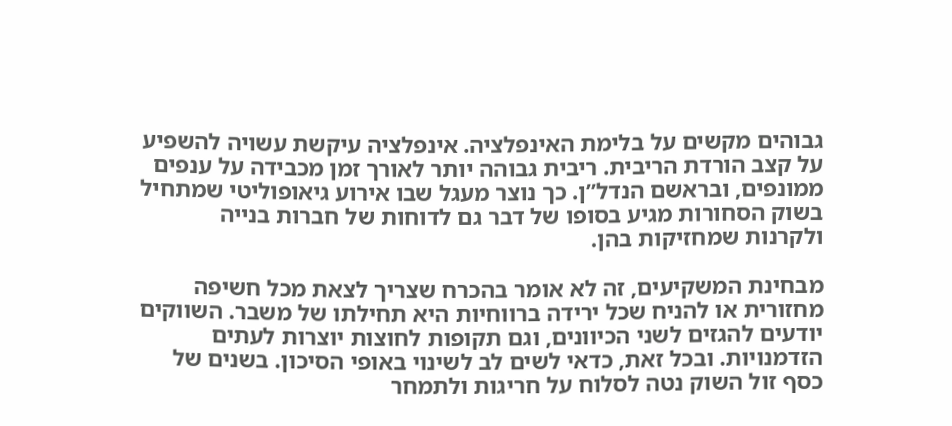גבוהים מקשים על בלימת האינפלציה. אינפלציה עיקשת עשויה להשפיע על קצב הורדת הריבית. ריבית גבוהה יותר לאורך זמן מכבידה על ענפים ממונפים, ובראשם הנדל”ן. כך נוצר מעגל שבו אירוע גיאופוליטי שמתחיל בשוק הסחורות מגיע בסופו של דבר גם לדוחות של חברות בנייה ולקרנות שמחזיקות בהן.

מבחינת המשקיעים, זה לא אומר בהכרח שצריך לצאת מכל חשיפה מחזורית או להניח שכל ירידה ברווחיות היא תחילתו של משבר. השווקים יודעים להגזים לשני הכיוונים, וגם תקופות לחוצות יוצרות לעתים הזדמנויות. ובכל זאת, כדאי לשים לב לשינוי באופי הסיכון. בשנים של כסף זול השוק נטה לסלוח על חריגות ולתמחר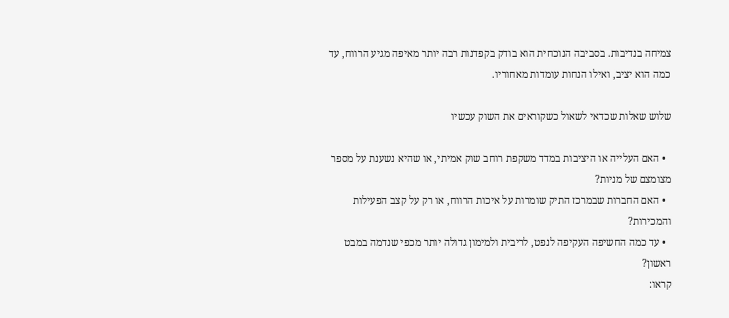צמיחה בנדיבות. בסביבה הנוכחית הוא בודק בקפדנות רבה יותר מאיפה מגיע הרווח, עד כמה הוא יציב, ואילו הנחות עומדות מאחוריו.

שלוש שאלות שכדאי לשאול כשקוראים את השוק עכשיו

  • האם העלייה או היציבות במדד משקפת רוחב שוק אמיתי, או שהיא נשענת על מספר מצומצם של מניות?
  • האם החברות שבמרכז התיק שומרות על איכות הרווח, או רק על קצב הפעילות והמכירות?
  • עד כמה החשיפה העקיפה לנפט, לריבית ולמימון גדולה יותר מכפי שנדמה במבט ראשון?
קראו: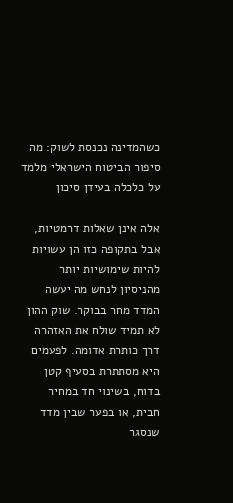כשהמדינה נכנסת לשוק: מה סיפור הביטוח הישראלי מלמד על כלכלה בעידן סיכון

אלה אינן שאלות דרמטיות, אבל בתקופה כזו הן עשויות להיות שימושיות יותר מהניסיון לנחש מה יעשה המדד מחר בבוקר. שוק ההון לא תמיד שולח את האזהרה דרך כותרת אדומה. לפעמים היא מסתתרת בסעיף קטן בדוח, בשינוי חד במחיר חבית, או בפער שבין מדד שנסגר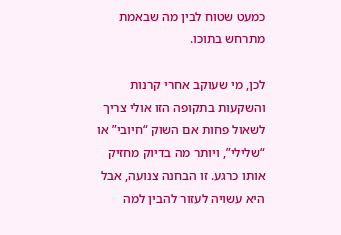כמעט שטוח לבין מה שבאמת מתרחש בתוכו.

לכן, מי שעוקב אחרי קרנות והשקעות בתקופה הזו אולי צריך לשאול פחות אם השוק “חיובי” או “שלילי”, ויותר מה בדיוק מחזיק אותו כרגע. זו הבחנה צנועה, אבל היא עשויה לעזור להבין למה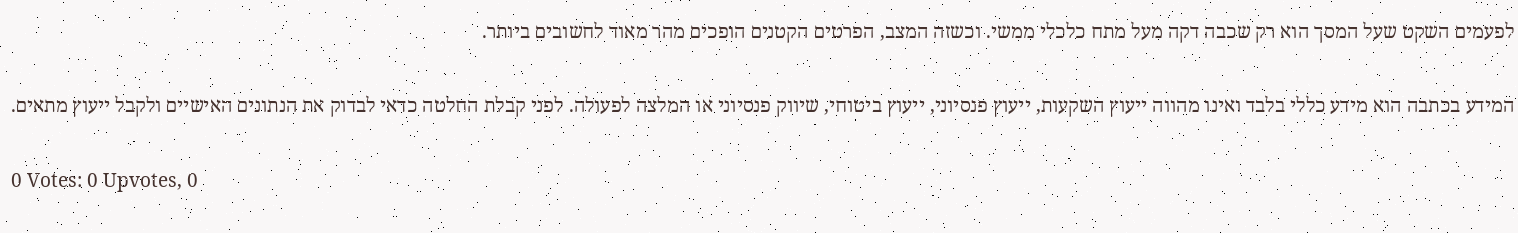לפעמים השקט שעל המסך הוא רק שכבה דקה מעל מתח כלכלי ממשי. וכשזה המצב, הפרטים הקטנים הופכים מהר מאוד לחשובים ביותר.

המידע בכתבה הוא מידע כללי בלבד ואינו מהווה ייעוץ השקעות, ייעוץ פנסיוני, ייעוץ ביטוחי, שיווק פנסיוני או המלצה לפעולה. לפני קבלת החלטה כדאי לבדוק את הנתונים האישיים ולקבל ייעוץ מתאים.

0 Votes: 0 Upvotes, 0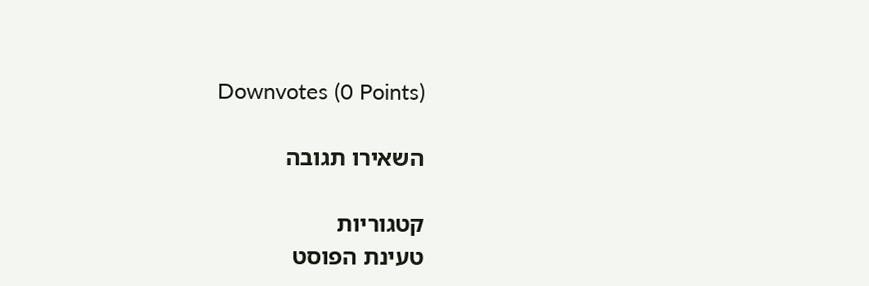Downvotes (0 Points)

השאירו תגובה

קטגוריות
טעינת הפוסט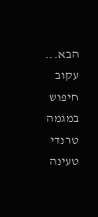הבא...
עקוב
חיפוש במגמה
טרנדי
טעינה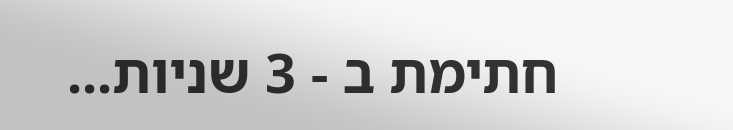חתימת ב - 3 שניות...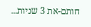חותם-את 3 שניות...